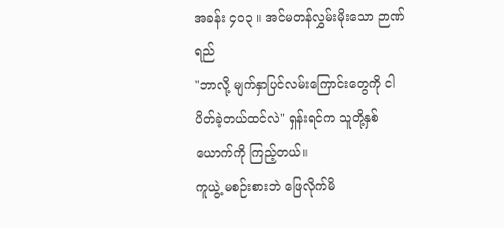အခန်း ၄၀၃ ။ အင်မတန်လွှမ်းမိုးသော ဉာဏ်ရည်
"ဘာလို့ မျက်နှာပြင်လမ်းကြောင်းတွေကို ငါပိတ်ခဲ့တယ်ထင်လဲ" ရှန်းရင်က သူတို့နှစ်ယောက်ကို ကြည့်တယ်။
ကူယွဲ့ မစဉ်းစားဘဲ ဖြေလိုက်မိ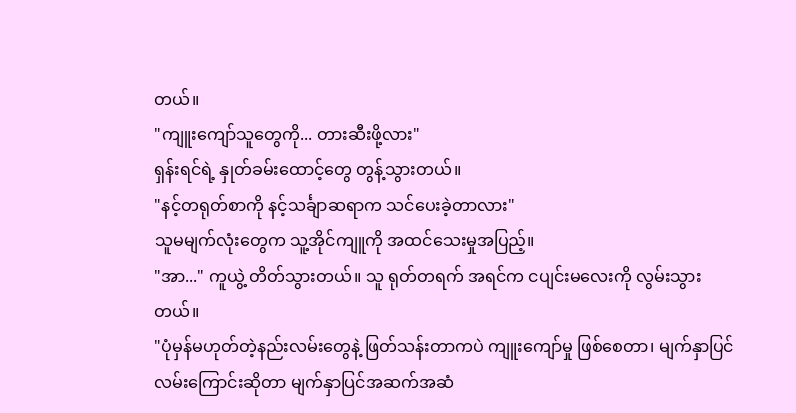တယ်။
"ကျူးကျော်သူတွေကို... တားဆီးဖို့လား"
ရှန်းရင်ရဲ့ နှုတ်ခမ်းထောင့်တွေ တွန့်သွားတယ်။
"နင့်တရုတ်စာကို နင့်သင်္ချာဆရာက သင်ပေးခဲ့တာလား"
သူမမျက်လုံးတွေက သူ့အိုင်ကျူကို အထင်သေးမှုအပြည့်။
"အာ..." ကူယွဲ့ တိတ်သွားတယ်။ သူ ရုတ်တရက် အရင်က ငပျင်းမလေးကို လွမ်းသွားတယ်။
"ပုံမှန်မဟုတ်တဲ့နည်းလမ်းတွေနဲ့ ဖြတ်သန်းတာကပဲ ကျူးကျော်မှု ဖြစ်စေတာ၊ မျက်နှာပြင်လမ်းကြောင်းဆိုတာ မျက်နှာပြင်အဆက်အဆံ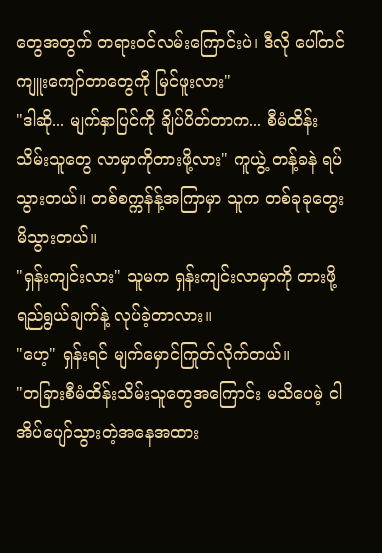တွေအတွက် တရားဝင်လမ်းကြောင်းပဲ၊ ဒီလို ပေါ်တင်ကျူးကျော်တာတွေကို မြင်ဖူးလား"
"ဒါဆို... မျက်နှာပြင်ကို ချိပ်ပိတ်တာက... စီမံထိန်းသိမ်းသူတွေ လာမှာကိုတားဖို့လား" ကူယွဲ့ တန့်ခနဲ ရပ်သွားတယ်။ တစ်စက္ကန်န့်အကြာမှာ သူက တစ်ခုခုတွေးမိသွားတယ်။
"ရှန်းကျင်းလား" သူမက ရှန်းကျင်းလာမှာကို တားဖို့ ရည်ရွယ်ချက်နဲ့ လုပ်ခဲ့တာလား။
"ဟေ့" ရှန်းရင် မျက်မှောင်ကြုတ်လိုက်တယ်။
"တခြားစီမံထိန်းသိမ်းသူတွေအကြောင်း မသိပေမဲ့ ငါအိပ်ပျော်သွားတဲ့အနေအထား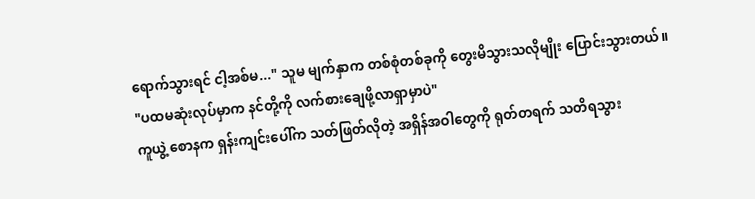ရောက်သွားရင် ငါ့အစ်မ..." သူမ မျက်နှာက တစ်စုံတစ်ခုကို တွေးမိသွားသလိုမျိုး ပြောင်းသွားတယ်။
"ပထမဆုံးလုပ်မှာက နင်တို့ကို လက်စားချေဖို့လာရှာမှာပဲ"
ကူယွဲ့ စောနက ရှန်းကျင်းပေါ်က သတ်ဖြတ်လိုတဲ့ အရှိန်အဝါတွေကို ရုတ်တရက် သတိရသွား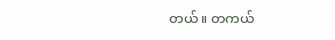တယ်။ တကယ်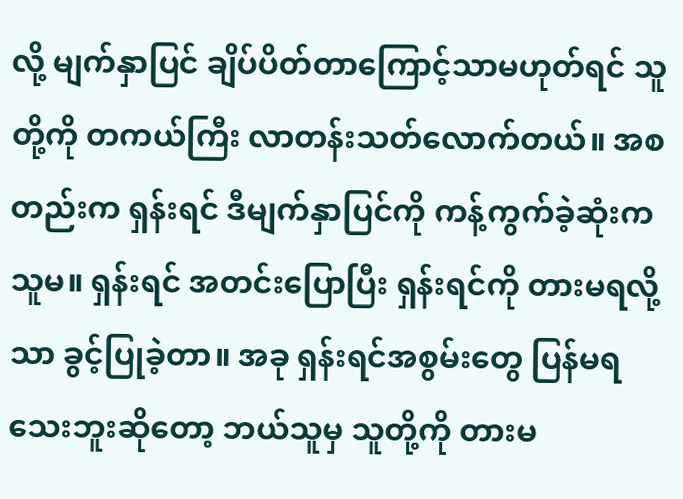လို့ မျက်နှာပြင် ချိပ်ပိတ်တာကြောင့်သာမဟုတ်ရင် သူတို့ကို တကယ်ကြီး လာတန်းသတ်လောက်တယ်။ အစတည်းက ရှန်းရင် ဒီမျက်နှာပြင်ကို ကန့်ကွက်ခဲ့ဆုံးက သူမ။ ရှန်းရင် အတင်းပြောပြီး ရှန်းရင်ကို တားမရလို့သာ ခွင့်ပြုခဲ့တာ။ အခု ရှန်းရင်အစွမ်းတွေ ပြန်မရသေးဘူးဆိုတော့ ဘယ်သူမှ သူတို့ကို တားမ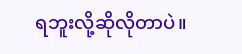ရဘူးလို့ဆိုလိုတာပဲ။